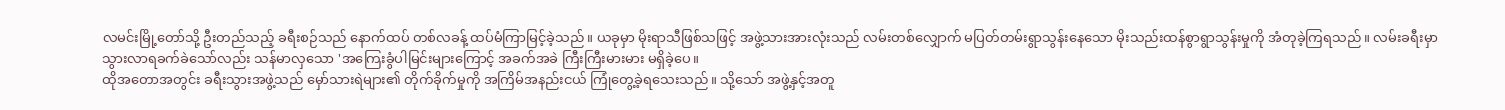လမင်းမြို့တော်သို့ ဦးတည်သည့် ခရီးစဉ်သည် နောက်ထပ် တစ်လခန့် ထပ်မံကြာမြင့်ခဲ့သည်။ ယခုမှာ မိုးရာသီဖြစ်သဖြင့် အဖွဲ့သားအားလုံးသည် လမ်းတစ်လျှောက် မပြတ်တမ်းရွာသွန်းနေသော မိုးသည်းထန်စွာရွာသွန်းမှုကို အံတုခဲ့ကြရသည်။ လမ်းခရီးမှာ သွားလာရခက်ခဲသော်လည်း သန်မာလှသော 'အကြေးခွံပါမြင်းများကြောင့် အခက်အခဲ ကြီးကြီးမားမား မရှိခဲ့ပေ။
ထိုအတောအတွင်း ခရီးသွားအဖွဲ့သည် မှော်သားရဲများ၏ တိုက်ခိုက်မှုကို အကြိမ်အနည်းငယ် ကြုံတွေ့ခဲ့ရသေးသည်။ သို့သော် အဖွဲ့နှင့်အတူ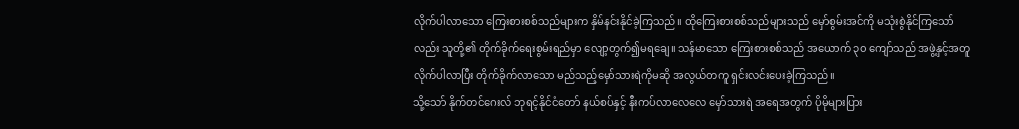လိုက်ပါလာသော ကြေးစားစစ်သည်များက နှိမ်နင်းနိုင်ခဲ့ကြသည်။ ထိုကြေးစားစစ်သည်များသည် မှော်စွမ်းအင်ကို မသုံးစွဲနိုင်ကြသော်လည်း သူတို့၏ တိုက်ခိုက်ရေးစွမ်းရည်မှာ လျော့တွက်၍မရချေ။ သန်မာသော ကြေးစားစစ်သည် အယောက် ၃၀ ကျော်သည် အဖွဲ့နှင့်အတူ လိုက်ပါလာပြီး တိုက်ခိုက်လာသော မည်သည့်မှော်သားရဲကိုမဆို အလွယ်တကူ ရှင်းလင်းပေးခဲ့ကြသည်။
သို့သော် နိုက်တင်ဂေးလ် ဘုရင့်နိုင်ငံတော် နယ်စပ်နှင့် နီးကပ်လာလေလေ မှော်သားရဲ အရေအတွက် ပိုမိုများပြား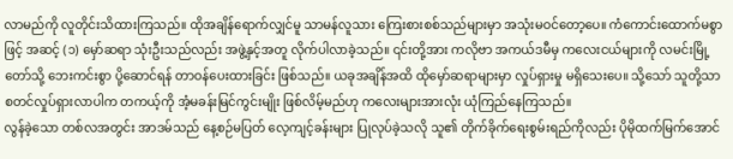လာမည်ကို လူတိုင်းသိထားကြသည်။ ထိုအချိန်ရောက်လျှင်မူ သာမန်လူသား ကြေးစားစစ်သည်များမှာ အသုံးမဝင်တော့ပေ။ ကံကောင်းထောက်မစွာဖြင့် အဆင့် (၁) မှော်ဆရာ သုံးဦးသည်လည်း အဖွဲ့နှင့်အတူ လိုက်ပါလာခဲ့သည်။ ၎င်းတို့အား ကလိုဗာ အကယ်ဒမီမှ ကလေးငယ်များကို လမင်းမြို့တော်သို့ ဘေးကင်းစွာ ပို့ဆောင်ရန် တာဝန်ပေးထားခြင်း ဖြစ်သည်။ ယခုအချိန်အထိ ထိုမှော်ဆရာများမှာ လှုပ်ရှားမှု မရှိသေးပေ။ သို့သော် သူတို့သာ စတင်လှုပ်ရှားလာပါက တကယ့်ကို အံ့မခန်းမြင်ကွင်းမျိုး ဖြစ်လိမ့်မည်ဟု ကလေးများအားလုံး ယုံကြည်နေကြသည်။
လွန်ခဲ့သော တစ်လအတွင်း အာဒမ်သည် နေ့စဉ်မပြတ် လေ့ကျင့်ခန်းများ ပြုလုပ်ခဲ့သလို သူ၏ တိုက်ခိုက်ရေးစွမ်းရည်ကိုလည်း ပိုမိုထက်မြက်အောင်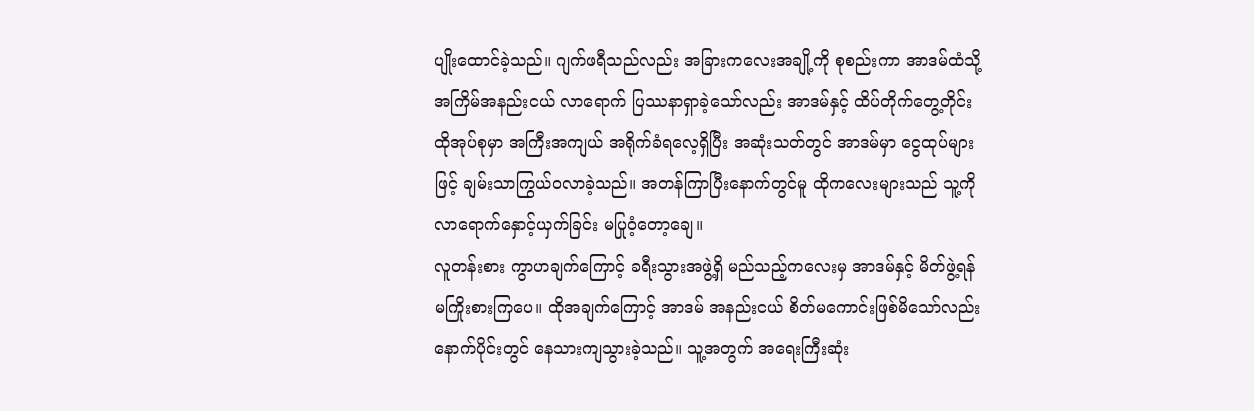ပျိုးထောင်ခဲ့သည်။ ဂျက်ဖရီသည်လည်း အခြားကလေးအချို့ကို စုစည်းကာ အာဒမ်ထံသို့ အကြိမ်အနည်းငယ် လာရောက် ပြဿနာရှာခဲ့သော်လည်း အာဒမ်နှင့် ထိပ်တိုက်တွေ့တိုင်း ထိုအုပ်စုမှာ အကြီးအကျယ် အရိုက်ခံရလေ့ရှိပြီး အဆုံးသတ်တွင် အာဒမ်မှာ ငွေထုပ်များဖြင့် ချမ်းသာကြွယ်ဝလာခဲ့သည်။ အတန်ကြာပြီးနောက်တွင်မူ ထိုကလေးများသည် သူ့ကို လာရောက်နှောင့်ယှက်ခြင်း မပြုဝံ့တော့ချေ။
လူတန်းစား ကွာဟချက်ကြောင့် ခရီးသွားအဖွဲ့ရှိ မည်သည့်ကလေးမှ အာဒမ်နှင့် မိတ်ဖွဲ့ရန် မကြိုးစားကြပေ။ ထိုအချက်ကြောင့် အာဒမ် အနည်းငယ် စိတ်မကောင်းဖြစ်မိသော်လည်း နောက်ပိုင်းတွင် နေသားကျသွားခဲ့သည်။ သူ့အတွက် အရေးကြီးဆုံး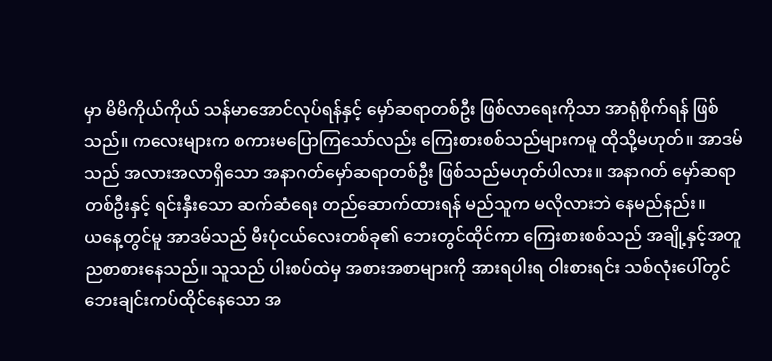မှာ မိမိကိုယ်ကိုယ် သန်မာအောင်လုပ်ရန်နှင့် မှော်ဆရာတစ်ဦး ဖြစ်လာရေးကိုသာ အာရုံစိုက်ရန် ဖြစ်သည်။ ကလေးများက စကားမပြောကြသော်လည်း ကြေးစားစစ်သည်များကမူ ထိုသို့မဟုတ်။ အာဒမ်သည် အလားအလာရှိသော အနာဂတ်မှော်ဆရာတစ်ဦး ဖြစ်သည်မဟုတ်ပါလား။ အနာဂတ် မှော်ဆရာတစ်ဦးနှင့် ရင်းနှီးသော ဆက်ဆံရေး တည်ဆောက်ထားရန် မည်သူက မလိုလားဘဲ နေမည်နည်း။
ယနေ့တွင်မူ အာဒမ်သည် မီးပုံငယ်လေးတစ်ခု၏ ဘေးတွင်ထိုင်ကာ ကြေးစားစစ်သည် အချို့နှင့်အတူ ညစာစားနေသည်။ သူသည် ပါးစပ်ထဲမှ အစားအစာများကို အားရပါးရ ဝါးစားရင်း သစ်လုံးပေါ်တွင် ဘေးချင်းကပ်ထိုင်နေသော အ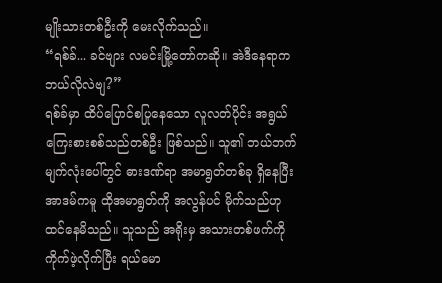မျိုးသားတစ်ဦးကို မေးလိုက်သည်။
“ရစ်ခ်... ခင်ဗျား လမင်းမြို့တော်ကဆို။ အဲဒီနေရာက ဘယ်လိုလဲဗျ?”
ရစ်ခ်မှာ ထိပ်ပြောင်စပြုနေသော လူလတ်ပိုင်း အရွယ် ကြေးစားစစ်သည်တစ်ဦး ဖြစ်သည်။ သူ၏ ဘယ်ဘက်မျက်လုံးပေါ်တွင် ဓားဒဏ်ရာ အမာရွတ်တစ်ခု ရှိနေပြီး အာဒမ်ကမူ ထိုအမာရွတ်ကို အလွန်ပင် မိုက်သည်ဟု ထင်နေမိသည်။ သူသည် အရိုးမှ အသားတစ်ဖက်ကို ကိုက်ဖဲ့လိုက်ပြီး ရယ်မော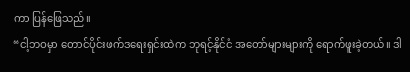ကာ ပြန်ဖြေသည်။
“ငါ့ဘဝမှာ တောင်ပိုင်းဖက်ဒရေးရှင်းထဲက ဘုရင့်နိုင်ငံ အတော်များများကို ရောက်ဖူးခဲ့တယ်။ ဒါ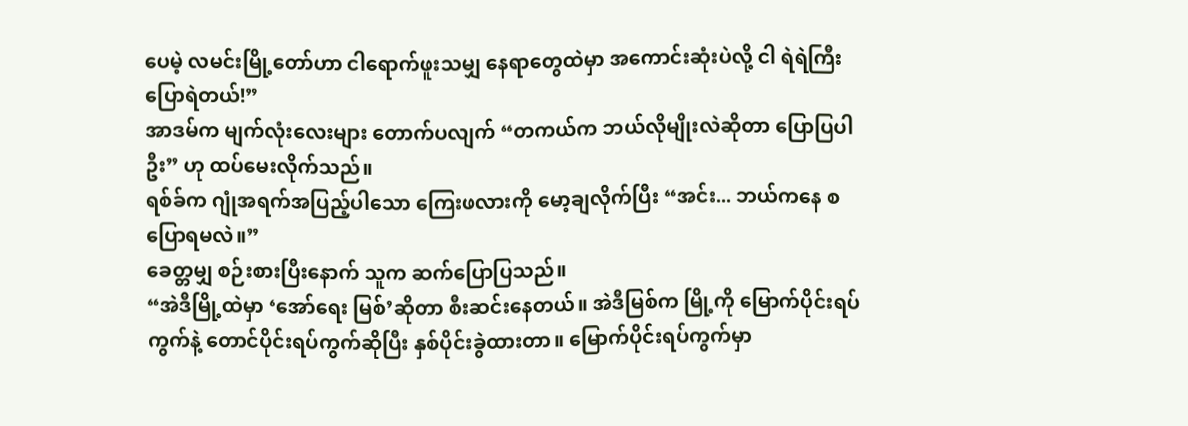ပေမဲ့ လမင်းမြို့တော်ဟာ ငါရောက်ဖူးသမျှ နေရာတွေထဲမှာ အကောင်းဆုံးပဲလို့ ငါ ရဲရဲကြီး ပြောရဲတယ်!”
အာဒမ်က မျက်လုံးလေးများ တောက်ပလျက် “တကယ်က ဘယ်လိုမျိုးလဲဆိုတာ ပြောပြပါဦး” ဟု ထပ်မေးလိုက်သည်။
ရစ်ခ်က ဂျုံအရက်အပြည့်ပါသော ကြေးဖလားကို မော့ချလိုက်ပြီး “အင်း... ဘယ်ကနေ စပြောရမလဲ။”
ခေတ္တမျှ စဉ်းစားပြီးနောက် သူက ဆက်ပြောပြသည်။
“အဲဒီမြို့ထဲမှာ ‘အော်ရေး မြစ်’ဆိုတာ စီးဆင်းနေတယ်။ အဲဒီမြစ်က မြို့ကို မြောက်ပိုင်းရပ်ကွက်နဲ့ တောင်ပိုင်းရပ်ကွက်ဆိုပြီး နှစ်ပိုင်းခွဲထားတာ။ မြောက်ပိုင်းရပ်ကွက်မှာ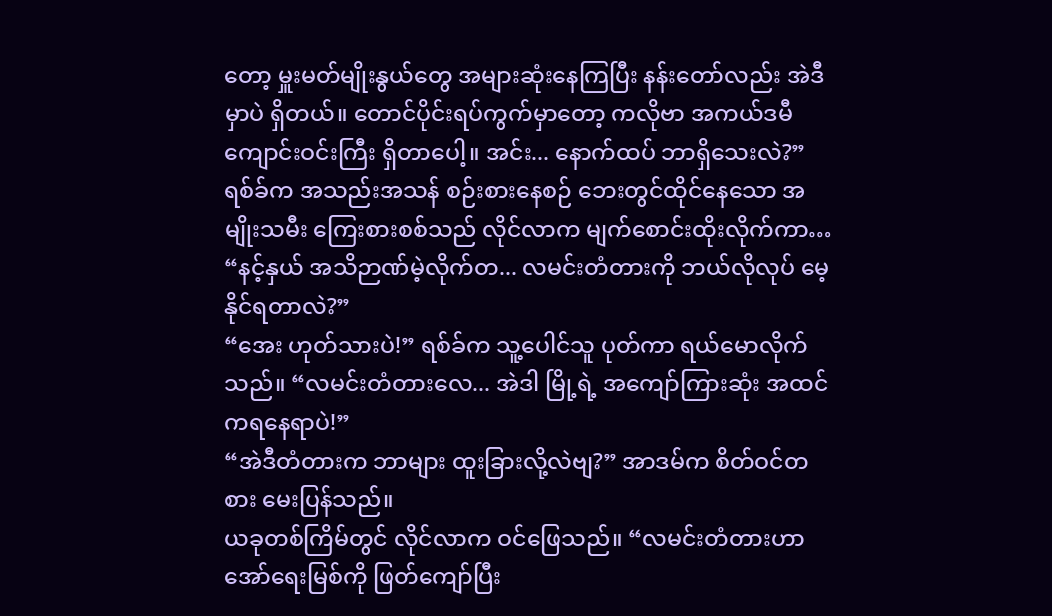တော့ မှူးမတ်မျိုးနွယ်တွေ အများဆုံးနေကြပြီး နန်းတော်လည်း အဲဒီမှာပဲ ရှိတယ်။ တောင်ပိုင်းရပ်ကွက်မှာတော့ ကလိုဗာ အကယ်ဒမီ ကျောင်းဝင်းကြီး ရှိတာပေါ့။ အင်း... နောက်ထပ် ဘာရှိသေးလဲ?”ရစ်ခ်က အသည်းအသန် စဉ်းစားနေစဉ် ဘေးတွင်ထိုင်နေသော အမျိုးသမီး ကြေးစားစစ်သည် လိုင်လာက မျက်စောင်းထိုးလိုက်ကာ…
“နင့်နှယ် အသိဉာဏ်မဲ့လိုက်တ... လမင်းတံတားကို ဘယ်လိုလုပ် မေ့နိုင်ရတာလဲ?”
“အေး ဟုတ်သားပဲ!” ရစ်ခ်က သူ့ပေါင်သူ ပုတ်ကာ ရယ်မောလိုက်သည်။ “လမင်းတံတားလေ... အဲဒါ မြို့ရဲ့ အကျော်ကြားဆုံး အထင်ကရနေရာပဲ!”
“အဲဒီတံတားက ဘာများ ထူးခြားလို့လဲဗျ?” အာဒမ်က စိတ်ဝင်တစား မေးပြန်သည်။
ယခုတစ်ကြိမ်တွင် လိုင်လာက ဝင်ဖြေသည်။ “လမင်းတံတားဟာ အော်ရေးမြစ်ကို ဖြတ်ကျော်ပြီး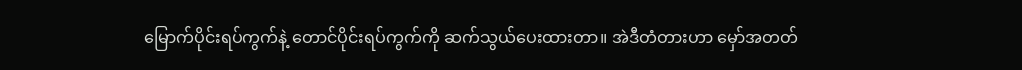မြောက်ပိုင်းရပ်ကွက်နဲ့ တောင်ပိုင်းရပ်ကွက်ကို ဆက်သွယ်ပေးထားတာ။ အဲဒီတံတားဟာ မှော်အတတ်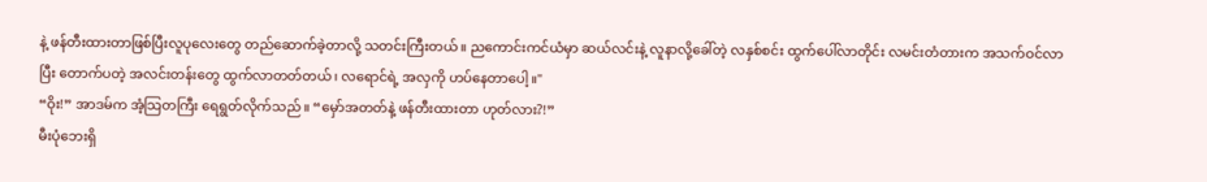နဲ့ ဖန်တီးထားတာဖြစ်ပြီးလူပုလေးတွေ တည်ဆောက်ခဲ့တာလို့ သတင်းကြီးတယ်။ ညကောင်းကင်ယံမှာ ဆယ်လင်းနဲ့ လူနာလို့ခေါ်တဲ့ လနှစ်စင်း ထွက်ပေါ်လာတိုင်း လမင်းတံတားက အသက်ဝင်လာပြီး တောက်ပတဲ့ အလင်းတန်းတွေ ထွက်လာတတ်တယ်၊ လရောင်ရဲ့ အလှကို ဟပ်နေတာပေါ့။"
“ဝိုး!” အာဒမ်က အံ့သြတကြီး ရေရွတ်လိုက်သည်။ “မှော်အတတ်နဲ့ ဖန်တီးထားတာ ဟုတ်လား?!”
မီးပုံဘေးရှိ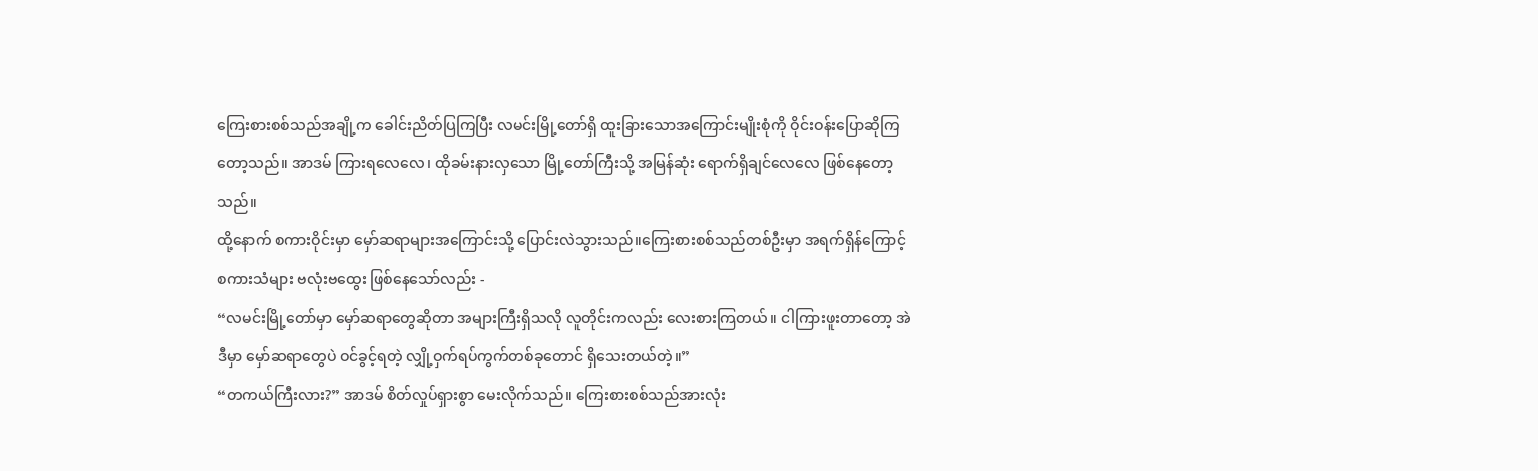ကြေးစားစစ်သည်အချို့က ခေါင်းညိတ်ပြကြပြီး လမင်းမြို့တော်ရှိ ထူးခြားသောအကြောင်းမျိုးစုံကို ဝိုင်းဝန်းပြောဆိုကြတော့သည်။ အာဒမ် ကြားရလေလေ၊ ထိုခမ်းနားလှသော မြို့တော်ကြီးသို့ အမြန်ဆုံး ရောက်ရှိချင်လေလေ ဖြစ်နေတော့သည်။
ထို့နောက် စကားဝိုင်းမှာ မှော်ဆရာများအကြောင်းသို့ ပြောင်းလဲသွားသည်။ကြေးစားစစ်သည်တစ်ဦးမှာ အရက်ရှိန်ကြောင့် စကားသံများ ဗလုံးဗထွေး ဖြစ်နေသော်လည်း -
“လမင်းမြို့တော်မှာ မှော်ဆရာတွေဆိုတာ အများကြီးရှိသလို လူတိုင်းကလည်း လေးစားကြတယ်။ ငါကြားဖူးတာတော့ အဲဒီမှာ မှော်ဆရာတွေပဲ ဝင်ခွင့်ရတဲ့ လျှို့ဝှက်ရပ်ကွက်တစ်ခုတောင် ရှိသေးတယ်တဲ့။”
“တကယ်ကြီးလား?” အာဒမ် စိတ်လှုပ်ရှားစွာ မေးလိုက်သည်။ ကြေးစားစစ်သည်အားလုံး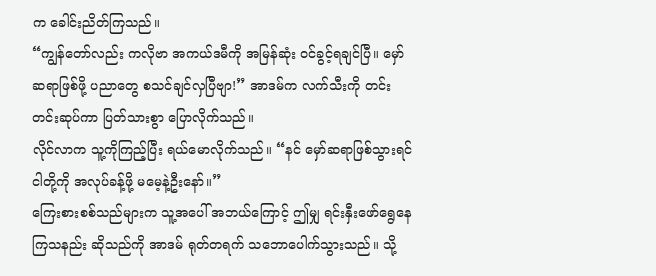က ခေါင်းညိတ်ကြသည်။
“ကျွန်တော်လည်း ကလိုဗာ အကယ်ဒမီကို အမြန်ဆုံး ဝင်ခွင့်ရချင်ပြီ။ မှော်ဆရာဖြစ်ဖို့ ပညာတွေ စသင်ချင်လှပြီဗျာ!” အာဒမ်က လက်သီးကို တင်းတင်းဆုပ်ကာ ပြတ်သားစွာ ပြောလိုက်သည်။
လိုင်လာက သူ့ကိုကြည့်ပြီး ရယ်မောလိုက်သည်။ “နင် မှော်ဆရာဖြစ်သွားရင် ငါတို့ကို အလုပ်ခန့်ဖို့ မမေ့နဲ့ဦးနော်။”
ကြေးစားစစ်သည်များက သူ့အပေါ် အဘယ်ကြောင့် ဤမျှ ရင်းနှီးဖော်ရွေနေကြသနည်း ဆိုသည်ကို အာဒမ် ရုတ်တရက် သဘောပေါက်သွားသည်။ သို့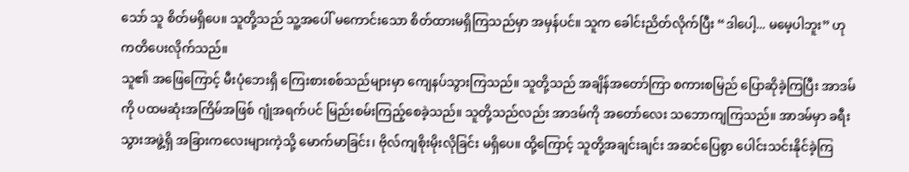သော် သူ စိတ်မရှိပေ။ သူတို့သည် သူ့အပေါ် မကောင်းသော စိတ်ထားမရှိကြသည်မှာ အမှန်ပင်။ သူက ခေါင်းညိတ်လိုက်ပြီး “ဒါပေါ့... မမေ့ပါဘူး” ဟု ကတိပေးလိုက်သည်။
သူ၏ အဖြေကြောင့် မီးပုံဘေးရှိ ကြေးစားစစ်သည်များမှာ ကျေနပ်သွားကြသည်။ သူတို့သည် အချိန်အတော်ကြာ စကားစမြည် ပြောဆိုခဲ့ကြပြီး အာဒမ်ကို ပထမဆုံးအကြိမ်အဖြစ် ဂျုံအရက်ပင် မြည်းစမ်းကြည့်စေခဲ့သည်။ သူတို့သည်လည်း အာဒမ်ကို အတော်လေး သဘောကျကြသည်။ အာဒမ်မှာ ခရီးသွားအဖွဲ့ရှိ အခြားကလေးများကဲ့သို့ မောက်မာခြင်း၊ ဗိုလ်ကျစိုးမိုးလိုခြင်း မရှိပေ။ ထို့ကြောင့် သူတို့အချင်းချင်း အဆင်ပြေစွာ ပေါင်းသင်းနိုင်ခဲ့ကြ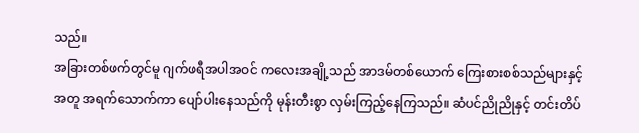သည်။
အခြားတစ်ဖက်တွင်မူ ဂျက်ဖရီအပါအဝင် ကလေးအချို့သည် အာဒမ်တစ်ယောက် ကြေးစားစစ်သည်များနှင့်အတူ အရက်သောက်ကာ ပျော်ပါးနေသည်ကို မုန်းတီးစွာ လှမ်းကြည့်နေကြသည်။ ဆံပင်ညိုညိုနှင့် တင်းတိပ်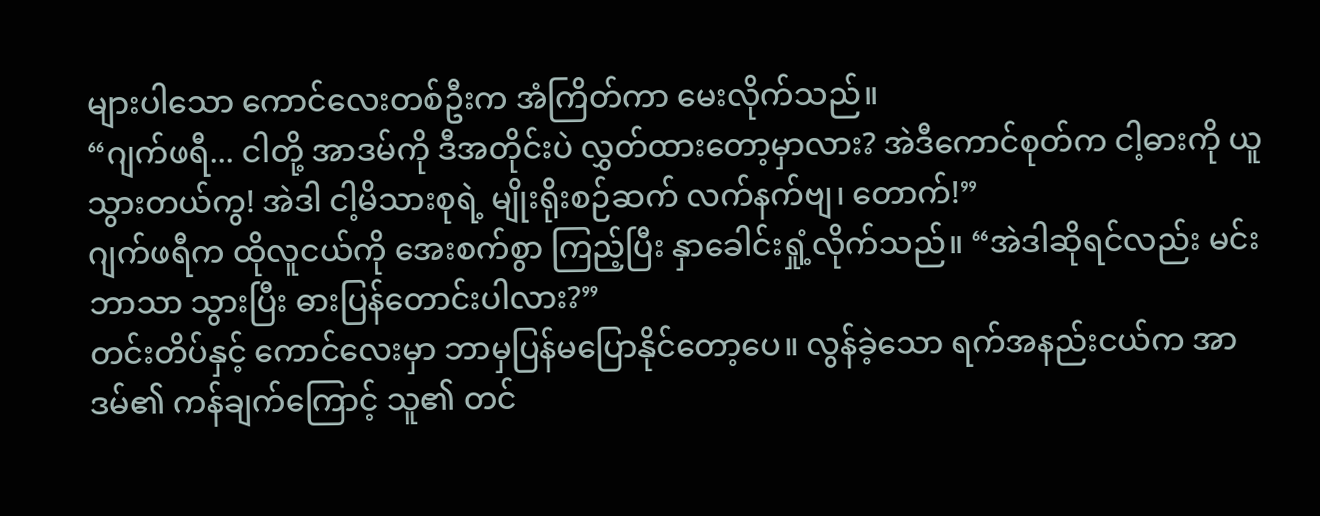များပါသော ကောင်လေးတစ်ဦးက အံကြိတ်ကာ မေးလိုက်သည်။
“ဂျက်ဖရီ... ငါတို့ အာဒမ်ကို ဒီအတိုင်းပဲ လွှတ်ထားတော့မှာလား? အဲဒီကောင်စုတ်က ငါ့ဓားကို ယူသွားတယ်ကွ! အဲဒါ ငါ့မိသားစုရဲ့ မျိုးရိုးစဉ်ဆက် လက်နက်ဗျ၊ တောက်!”
ဂျက်ဖရီက ထိုလူငယ်ကို အေးစက်စွာ ကြည့်ပြီး နှာခေါင်းရှုံ့လိုက်သည်။ “အဲဒါဆိုရင်လည်း မင်းဘာသာ သွားပြီး ဓားပြန်တောင်းပါလား?”
တင်းတိပ်နှင့် ကောင်လေးမှာ ဘာမှပြန်မပြောနိုင်တော့ပေ။ လွန်ခဲ့သော ရက်အနည်းငယ်က အာဒမ်၏ ကန်ချက်ကြောင့် သူ၏ တင်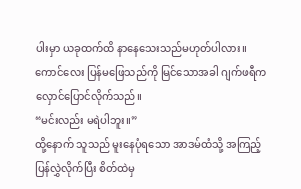ပါးမှာ ယခုထက်ထိ နာနေသေးသည်မဟုတ်ပါလား။ကောင်လေး ပြန်မဖြေသည်ကို မြင်သောအခါ ဂျက်ဖရီက လှောင်ပြောင်လိုက်သည်။
“မင်းလည်း မရဲပါဘူး။”
ထို့နောက် သူသည် မူးနေပုံရသော အာဒမ်ထံသို့ အကြည့်ပြန်လွှဲလိုက်ပြီး စိတ်ထဲမှ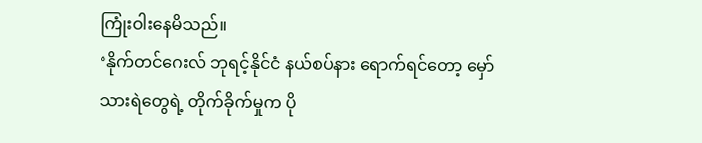ကြုံးဝါးနေမိသည်။
‘နိုက်တင်ဂေးလ် ဘုရင့်နိုင်ငံ နယ်စပ်နား ရောက်ရင်တော့ မှော်သားရဲတွေရဲ့ တိုက်ခိုက်မှုက ပို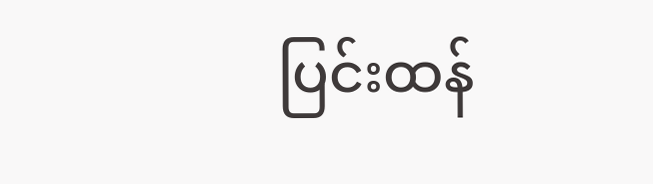ပြင်းထန်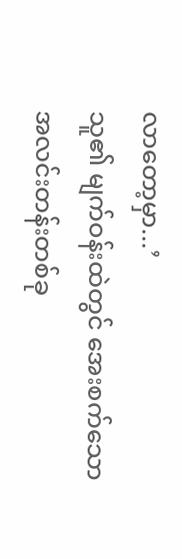လာတော့မှာ...’
သူ၏ မျက်ဝန်းထဲတွင် အေးစက်သော အလင်းတန်းတစ်ခု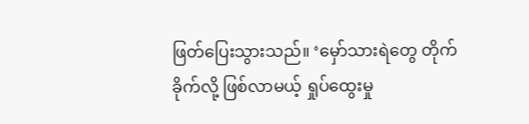ဖြတ်ပြေးသွားသည်။ ‘မှော်သားရဲတွေ တိုက်ခိုက်လို့ ဖြစ်လာမယ့် ရှုပ်ထွေးမှု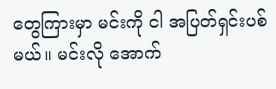တွေကြားမှာ မင်းကို ငါ အပြတ်ရှင်းပစ်မယ်။ မင်းလို အောက်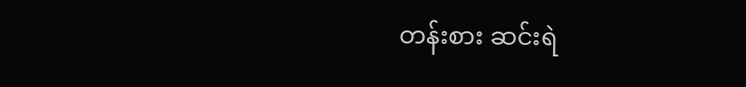တန်းစား ဆင်းရဲ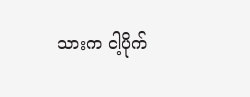သားက ငါ့ပိုက်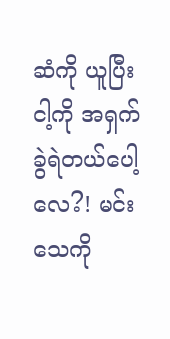ဆံကို ယူပြီး ငါ့ကို အရှက်ခွဲရဲတယ်ပေါ့လေ?! မင်း သေကို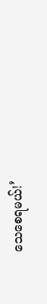သေစေရမယ်!’